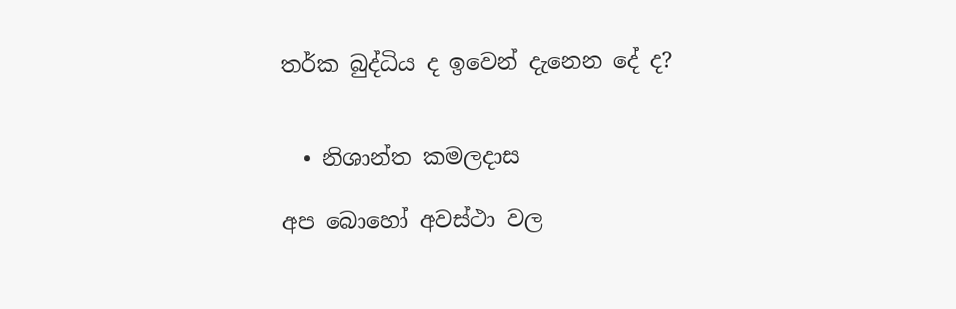තර්ක බුද්ධිය ද ඉවෙන් දැනෙන දේ ද?


  • නිශාන්ත කමලදාස

අප බොහෝ අවස්ථා වල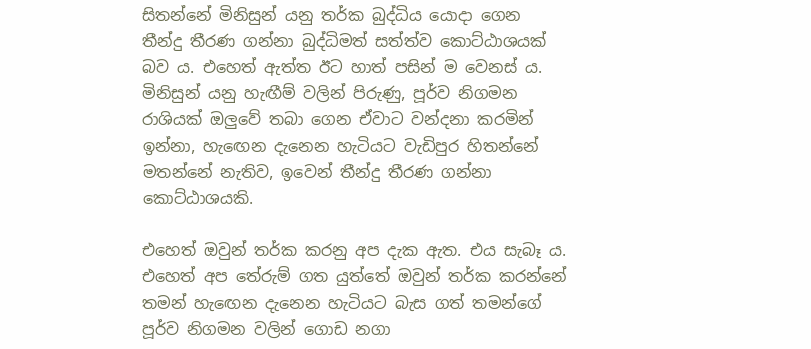සිතන්නේ මිනිසුන් යනු තර්ක බුද්ධිය යොදා ගෙන තීන්දු තීරණ ගන්නා බුද්ධිමත් සත්ත්ව කොට්ඨාශයක් බව ය. එහෙත් ඇත්ත ඊට හාත් පසින් ම වෙනස් ය. මිනිසුන් යනු හැඟීම් වලින් පිරුණු, පූර්ව නිගමන රාශියක් ඔලුවේ තබා ගෙන ඒවාට වන්දනා කරමින් ඉන්නා, හැඟෙන දැනෙන හැටියට වැඩිපුර හිතන්නේ මතන්නේ නැතිව, ඉවෙන් තීන්දු තීරණ ගන්නා කොට්ඨාශයකි.

එහෙත් ඔවුන් තර්ක කරනු අප දැක ඇත. එය සැබෑ ය. එහෙත් අප තේරුම් ගත යුත්තේ ඔවුන් තර්ක කරන්නේ තමන් හැඟෙන දැනෙන හැටියට බැස ගත් තමන්ගේ පූර්ව නිගමන වලින් ගොඩ නගා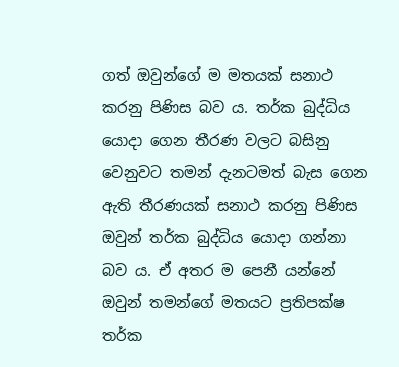ගත් ඔවුන්ගේ ම මතයක් සනාථ කරනු පිණිස බව ය. තර්ක බුද්ධිය යොදා ගෙන තීරණ වලට බසිනු වෙනුවට තමන් දැනටමත් බැස ගෙන ඇති තීරණයක් සනාථ කරනු පිණිස ඔවුන් තර්ක බුද්ධිය යොදා ගන්නා බව ය. ඒ අතර ම පෙනී යන්නේ ඔවුන් තමන්ගේ මතයට ප්‍රතිපක්ෂ තර්ක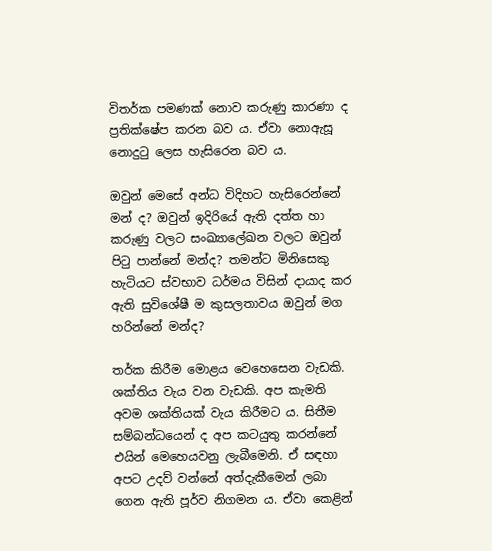විතර්ක පමණක් නොව කරුණු කාරණා ද ප්‍රතික්ෂේප කරන බව ය. ඒවා නොඇසූ නොදුටු ලෙස හැසිරෙන බව ය.

ඔවුන් මෙසේ අන්ධ විදිහට හැසිරෙන්නේ මන් ද? ඔවුන් ඉදිරියේ ඇති දත්ත හා කරුණු වලට සංඛ්‍යාලේඛන වලට ඔවුන් පිටු පාන්නේ මන්ද? තමන්ට මිනිසෙකු හැටියට ස්වභාව ධර්මය විසින් දායාද කර ඇති සුවිශේෂී ම කුසලතාවය ඔවුන් මග හරින්නේ මන්ද?

තර්ක කිරීම මොළය වෙහෙසෙන වැඩකි. ශක්තිය වැය වන වැඩකි. අප කැමති අවම ශක්තියක් වැය කිරීමට ය. සිතීම සම්බන්ධයෙන් ද අප කටයුතු කරන්නේ එයින් මෙහෙයවනු ලැබීමෙනි. ඒ සඳහා අපට උදව් වන්නේ අත්දැකීමෙන් ලබා ගෙන ඇති පූර්ව නිගමන ය. ඒවා කෙළින්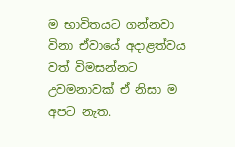ම භාවිතයට ගන්නවා විනා ඒවායේ අදාළත්වය වත් විමසන්නට උවමනාවක් ඒ නිසා ම අපට නැත.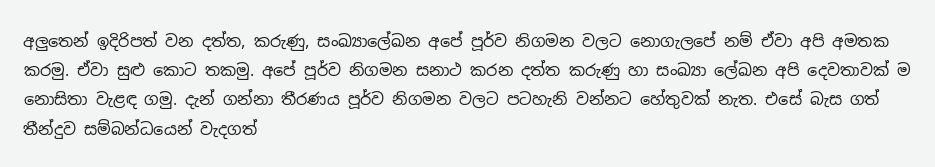අලුතෙන් ඉදිරිපත් වන දත්ත, කරුණු, සංඛ්‍යාලේඛන අපේ පූර්ව නිගමන වලට නොගැලපේ නම් ඒවා අපි අමතක කරමු. ඒවා සුළු කොට තකමු. අපේ පූර්ව නිගමන සනාථ කරන දත්ත කරුණු හා සංඛ්‍යා ලේඛන අපි දෙවතාවක් ම නොසිතා වැළඳ ගමු. දැන් ගන්නා තීරණය පූර්ව නිගමන වලට පටහැනි වන්නට හේතුවක් නැත. එසේ බැස ගත් තීන්දුව සම්බන්ධයෙන් වැදගත්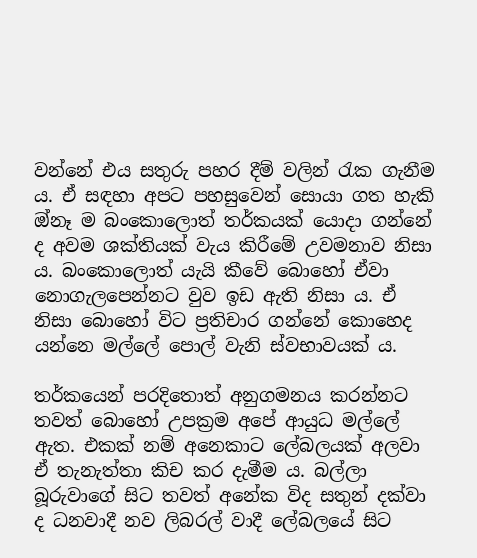වන්නේ එය සතුරු පහර දීම් වලින් රැක ගැනීම ය. ඒ සඳහා අපට පහසුවෙන් සොයා ගත හැකි ඔ්නෑ ම බංකොලොත් තර්කයක් යොදා ගන්නේ ද අවම ශක්තියක් වැය කිරීමේ උවමනාව නිසා ය. බංකොලොත් යැයි කීවේ බොහෝ ඒවා නොගැලපෙන්නට වුව ඉඩ ඇති නිසා ය. ඒ නිසා බොහෝ විට ප්‍රතිචාර ගන්නේ කොහෙද යන්නෙ මල්ලේ පොල් වැනි ස්වභාවයක් ය.

තර්කයෙන් පරදිතොත් අනුගමනය කරන්නට තවත් බොහෝ උපක්‍රම අපේ ආයුධ මල්ලේ ඇත. එකක් නම් අනෙකාට ලේබලයක් අලවා ඒ තැනැත්තා කිච කර දැමීම ය. බල්ලා බූරුවාගේ සිට තවත් අනේක විද සතුන් දක්වා ද ධනවාදී නව ලිබරල් වාදී ලේබලයේ සිට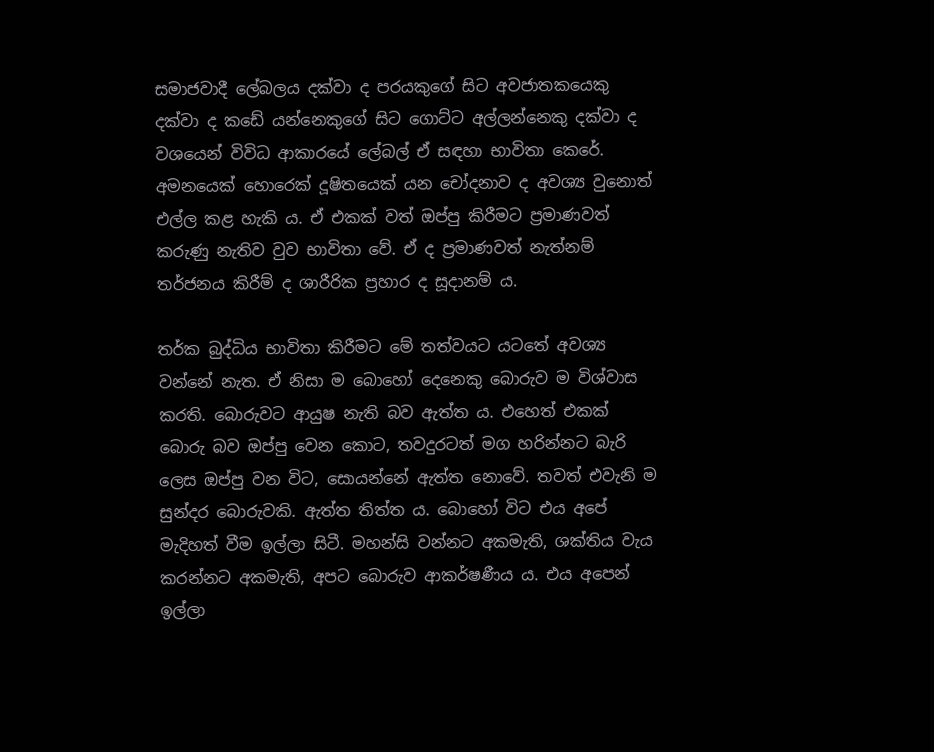සමාජවාදී ලේබලය දක්වා ද පරයකුගේ සිට අවජාතකයෙකු දක්වා ද කඩේ යන්නෙකුගේ සිට ගොට්ට අල්ලන්නෙකු දක්වා ද වශයෙන් විවිධ ආකාරයේ ලේබල් ඒ සඳහා භාවිතා කෙරේ. අමනයෙක් හොරෙක් දූෂිතයෙක් යන චෝදනාව ද අවශ්‍ය වුනොත් එල්ල කළ හැකි ය. ඒ එකක් වත් ඔප්පු කිරීමට ප්‍රමාණවත් කරුණු නැතිව වුව භාවිතා වේ. ඒ ද ප්‍රමාණවත් නැත්නම් තර්ජනය කිරීම් ද ශාරීරික ප්‍රහාර ද සූදානම් ය.

තර්ක බුද්ධිය භාවිතා කිරීමට මේ තත්වයට යටතේ අවශ්‍ය වන්නේ නැත. ඒ නිසා ම බොහෝ දෙනෙකු බොරුව ම විශ්වාස කරති. බොරුවට ආයුෂ නැති බව ඇත්ත ය. එහෙත් එකක් බොරු බව ඔප්පු වෙන කොට, තවදුරටත් මග හරින්නට බැරි ලෙස ඔප්පු වන විට, සොයන්නේ ඇත්ත නොවේ. තවත් එවැනි ම සුන්දර බොරුවකි. ඇත්ත තිත්ත ය. බොහෝ විට එය අපේ මැදිහත් වීම ඉල්ලා සිටී. මහන්සි වන්නට අකමැති, ශක්තිය වැය කරන්නට අකමැති, අපට බොරුව ආකර්ෂණීය ය. එය අපෙන් ඉල්ලා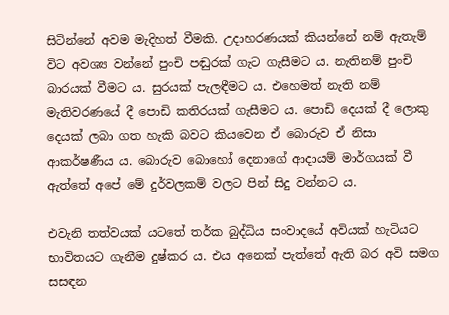සිටින්නේ අවම මැදිහත් වීමකි. උදාහරණයක් කියන්නේ නම් ඇතැම් විට අවශ්‍ය වන්නේ පුංචි පඬුරක් ගැට ගැසීමට ය. නැතිනම් පුංචි බාරයක් වීමට ය. සුරයක් පැලඳීමට ය. එහෙමත් නැති නම් මැතිවරණයේ දී පොඩි කතිරයක් ගැසීමට ය. පොඩි දෙයක් දී ලොකු දෙයක් ලබා ගත හැකි බවට කියවෙන ඒ බොරුව ඒ නිසා ආකර්ෂණීය ය. බොරුව බොහෝ දෙනාගේ ආදායම් මාර්ගයක් වී ඇත්තේ අපේ මේ දුර්වලකම් වලට පින් සිදු වන්නට ය.

එවැනි තත්වයක් යටතේ තර්ක බුද්ධිය සංවාදයේ අවියක් හැටියට භාවිතයට ගැනීම දුෂ්කර ය. එය අනෙක් පැත්තේ ඇති බර අවි සමග සසඳන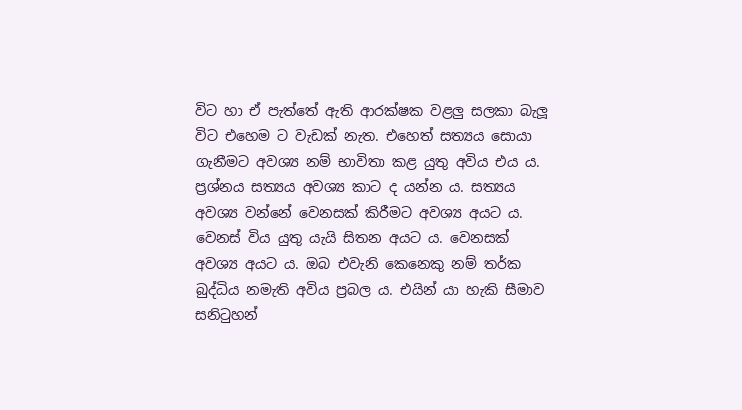විට හා ඒ පැත්තේ ඇති ආරක්ෂක වළලු සලකා බැලූ විට එහෙම ට වැඩක් නැත. එහෙත් සත්‍යය සොයා ගැනීමට අවශ්‍ය නම් භාවිතා කළ යුතු අවිය එය ය. ප්‍රශ්නය සත්‍යය අවශ්‍ය කාට ද යන්න ය. සත්‍යය අවශ්‍ය වන්නේ වෙනසක් කිරීමට අවශ්‍ය අයට ය. වෙනස් විය යුතු යැයි සිතන අයට ය. වෙනසක් අවශ්‍ය අයට ය. ඔබ එවැනි කෙනෙකු නම් තර්ක බුද්ධිය නමැති අවිය ප්‍රබල ය. එයින් යා හැකි සීමාව සනිටුහන්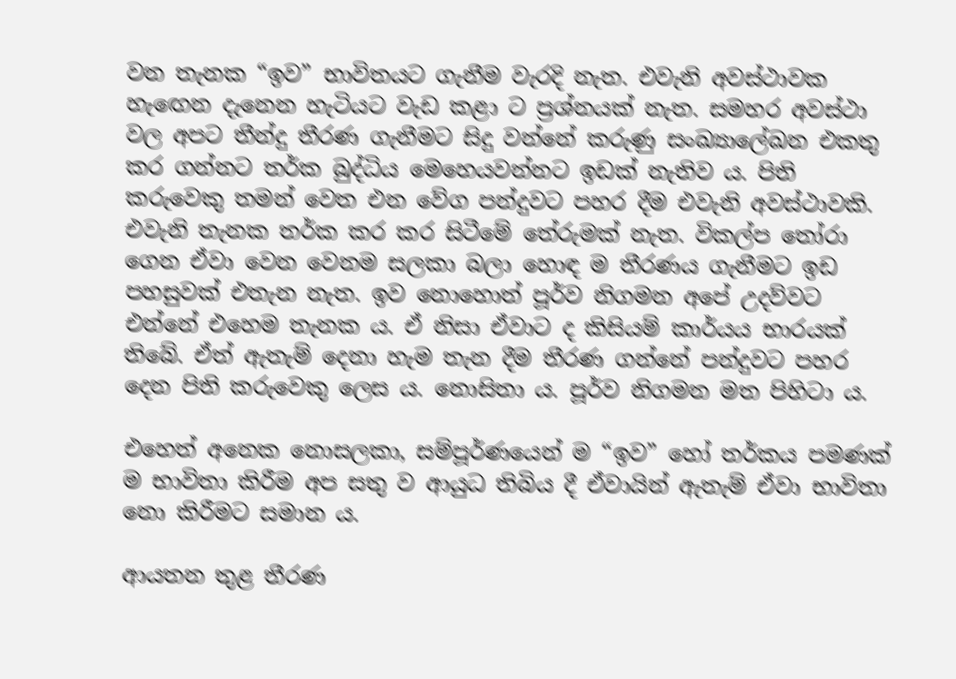වන තැනක “ඉව” භාවිතයට ගැනීම වැරදි නැත. එවැනි අවස්ථාවක හැඟෙන දැනෙන හැටියට වැඩ කළා ට ප්‍රශ්නයක් නැත. සමහර අවස්ථා වල අපට තීන්දු තීරණ ගැනීමට සිදු වන්නේ කරුණු සංඛ්‍යාලේඛන එකතු කර ගන්නට තර්ක බුද්ධිය මෙහෙයවන්නට ඉඩක් නැතිව ය. පිති කරුවෙකු තමන් වෙත එන වේග පන්දුවට පහර දීම එවැනි අවස්ථාවකි.  එවැනි තැනක තර්ක කර කර සිටීමේ තේරුමක් නැත. විකල්ප තෝරා ගෙන ඒවා වෙන වෙනම සලකා බලා හොඳ ම තීරණය ගැනීමට ඉඩ පහසුවක් එතැන නැත. ඉව නොහොත් පූර්ව නිගමන අපේ උදව්වට එන්නේ එහෙම තැනක ය. ඒ නිසා ඒවාට ද කිසියම් කාර්යය භාරයක් තිබේ. ඒත් ඇතැම් දෙනා හැම තැන දීම තීරණ ගන්නේ පන්දුවට පහර දෙන පිති කරුවෙකු ලෙස ය. නොසිතා ය. පූර්ව නිගමන මත පිහිටා ය.

එහෙත් අනෙක නොසලකා, සම්පූර්ණයෙන් ම “ඉව” හෝ තර්කය පමණක් ම භාවිතා කිරීම අප සතු ව ආයුධ තිබිය දී ඒවායින් ඇතැම් ඒවා භාවිතා නො කිරීමට සමාන ය.

ආයතන තුළ තීරණ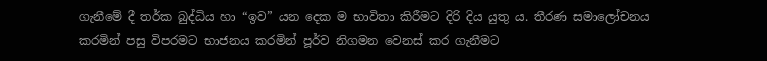ගැනීමේ දී තර්ක බුද්ධිය හා “ඉව” යන දෙක ම භාවිතා කිරීමට දිරි දිය යුතු ය. තීරණ සමාලෝචනය කරමින් පසු විපරමට භාජනය කරමින් පූර්ව නිගමන වෙනස් කර ගැනීමට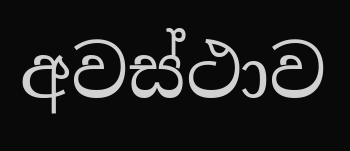අවස්ථාව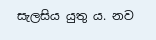සැලසිය යුතු ය. නව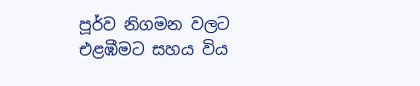පූර්ව නිගමන වලට එළඹීමට සහය විය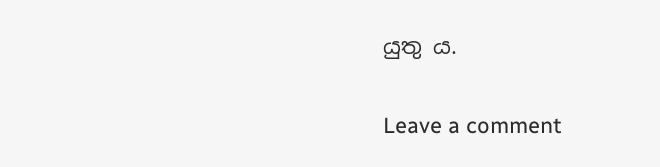යුතු ය.

Leave a comment